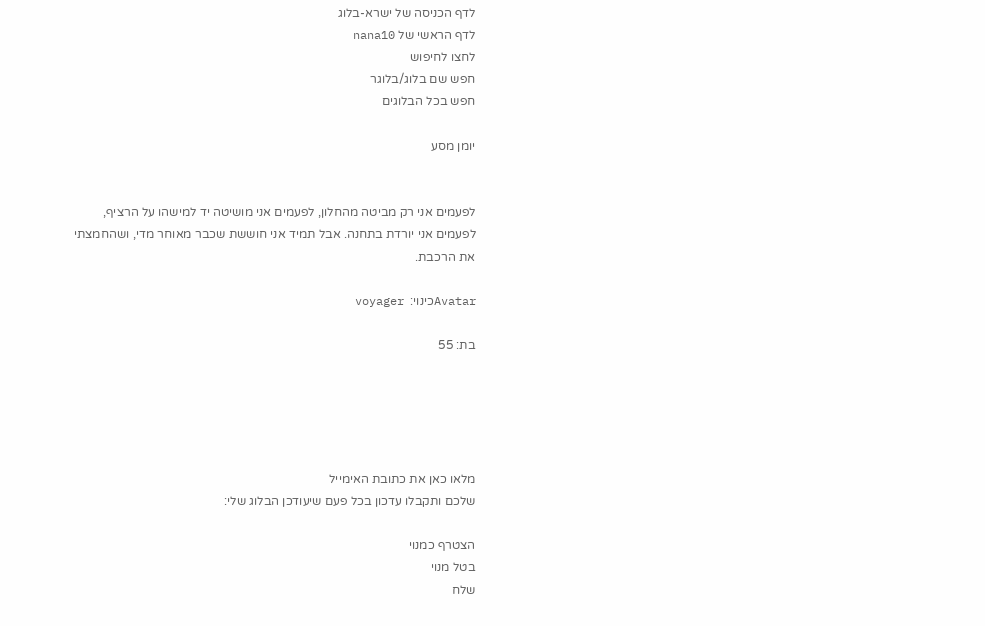לדף הכניסה של ישרא-בלוג
לדף הראשי של nana10
לחצו לחיפוש
חפש שם בלוג/בלוגר
חפש בכל הבלוגים

יומן מסע


לפעמים אני רק מביטה מהחלון, לפעמים אני מושיטה יד למישהו על הרציף, לפעמים אני יורדת בתחנה. אבל תמיד אני חוששת שכבר מאוחר מדי, ושהחמצתי את הרכבת.

Avatarכינוי:  voyager

בת: 55





מלאו כאן את כתובת האימייל
שלכם ותקבלו עדכון בכל פעם שיעודכן הבלוג שלי:

הצטרף כמנוי
בטל מנוי
שלח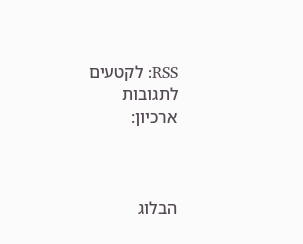RSS: לקטעים  לתגובות
ארכיון:



הבלוג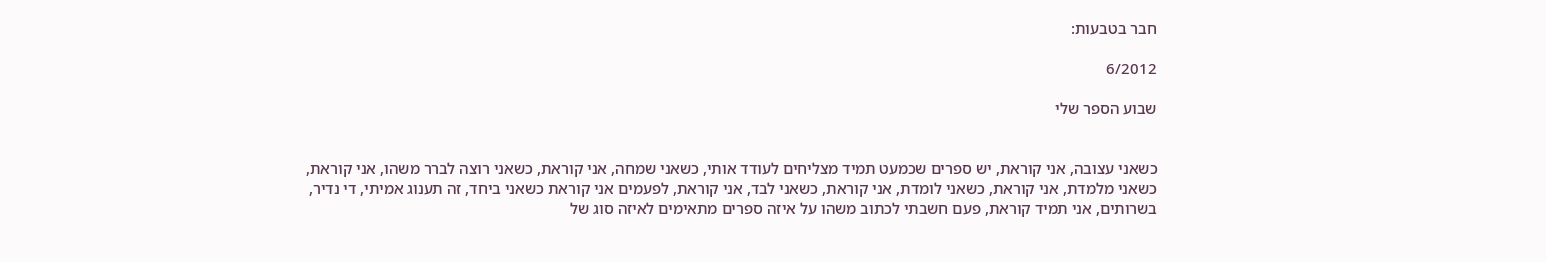חבר בטבעות:

6/2012

שבוע הספר שלי


כשאני עצובה, אני קוראת, יש ספרים שכמעט תמיד מצליחים לעודד אותי, כשאני שמחה, אני קוראת, כשאני רוצה לברר משהו, אני קוראת, כשאני מלמדת, אני קוראת, כשאני לומדת, אני קוראת, כשאני לבד, אני קוראת, לפעמים אני קוראת כשאני ביחד, זה תענוג אמיתי, די נדיר, בשרותים, אני תמיד קוראת, פעם חשבתי לכתוב משהו על איזה ספרים מתאימים לאיזה סוג של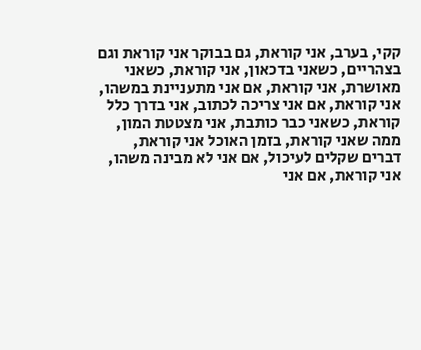קקי, בערב, אני קוראת, גם בבוקר אני קוראת וגם בצהריים, כשאני בדכאון, אני קוראת, כשאני מאושרת, אני קוראת, אם אני מתעניינת במשהו, אני קוראת, אם אני צריכה לכתוב, אני בדרך כלל קוראת, כשאני כבר כותבת, אני מצטטת המון, ממה שאני קוראת, בזמן האוכל אני קוראת, דברים שקלים לעיכול, אם אני לא מבינה משהו, אני קוראת, אם אני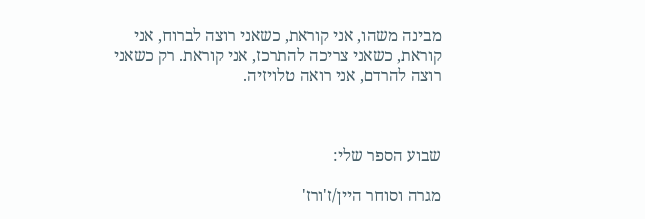מבינה משהו, אני קוראת, כשאני רוצה לברוח, אני קוראת, כשאני צריכה להתרכז, אני קוראת. רק כשאני רוצה להרדם, אני רואה טלויזיה.



שבוע הספר שלי:

מגרה וסוחר היין/ז'ורז'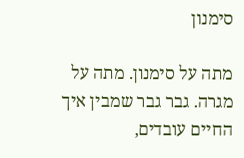סימנון

מתה על סימנון. מתה על מגרה. גבר גבר שמבין איך החיים עובדים,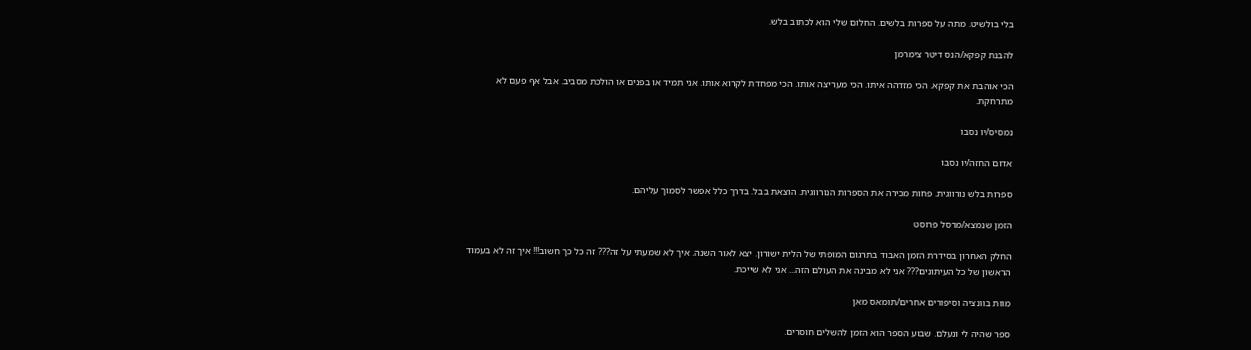בלי בולשיט. מתה על ספרות בלשים. החלום שלי הוא לכתוב בלש.

להבנת קפקא/הנס דיטר צימרמן

הכי אוהבת את קפקא. הכי מזדהה איתו. הכי מעריצה אותו. הכי מפחדת לקרוא אותו. אני תמיד או בפנים או הולכת מסביב. אבל אף פעם לא מתרחקת.

נמסיס/יו נסבו

אדום החזה/יו נסבו

ספרות בלש נורווגית. פחות מכירה את הספרות הנורווגית. הוצאת בבל. בדרך כלל אפשר לסמוך עליהם.

הזמן שנמצא/מרסל פרוסט

החלק האחרון בסידרת הזמן האבוד בתרגום המופתי של הלית ישורון. יצא לאור השנה. איך לא שמעתי על זה??? זה כל כך חשוב!!! איך זה לא בעמוד הראשון של כל העיתונים??? אני לא מבינה את העולם הזה... אני לא שייכת.

מוות בוונציה וסיפורים אחרים/תומאס מאן

ספר שהיה לי ונעלם. שבוע הספר הוא הזמן להשלים חוסרים.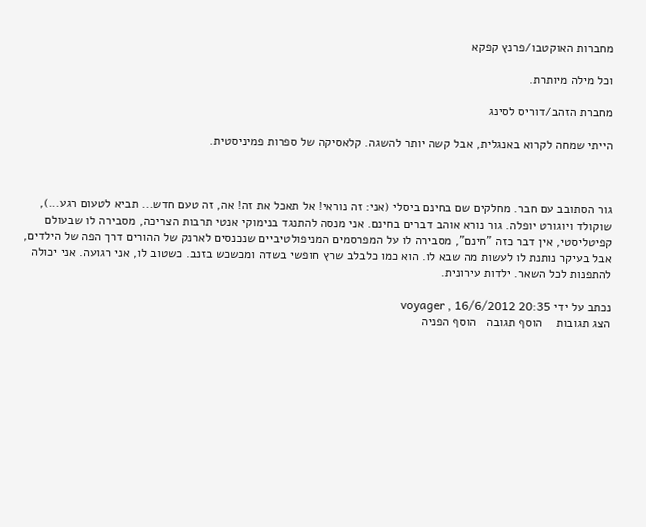מחברות האוקטבו/פרנץ קפקא

וכל מילה מיותרת.

מחברת הזהב/דוריס לסינג

הייתי שמחה לקרוא באנגלית, אבל קשה יותר להשגה. קלאסיקה של ספרות פמיניסטית.



גור הסתובב עם חבר. מחלקים שם בחינם ביסלי (אני: זה נוראי! אל תאכל את זה! אה, זה טעם חדש... תביא לטעום רגע...), שוקולד ויוגורט יופלה. גור נורא אוהב דברים בחינם. אני מנסה להתנגד בנימוקי אנטי תרבות הצריכה, מסבירה לו שבעולם קפיטליסטי, אין דבר כזה "חינם", מסבירה לו על המפרסמים המניפולטיביים שנכנסים לארנק של ההורים דרך הפה של הילדים, אבל בעיקר נותנת לו לעשות מה שבא לו. הוא כמו כלבלב שרץ חופשי בשדה ומכשכש בזנב. כשטוב לו, אני רגועה. אני יכולה להתפנות לכל השאר. ילדות עירונית.

נכתב על ידי voyager , 16/6/2012 20:35
הצג תגובות    הוסף תגובה   הוסף הפניה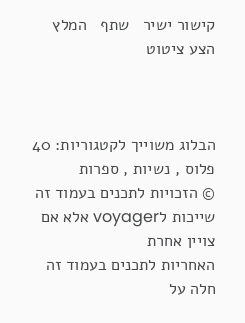קישור ישיר   שתף   המלץ   הצע ציטוט



הבלוג משוייך לקטגוריות: 40 פלוס , נשיות , ספרות
© הזכויות לתכנים בעמוד זה שייכות לvoyager אלא אם צויין אחרת
האחריות לתכנים בעמוד זה חלה על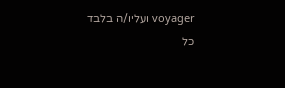voyager ועליו/ה בלבד
כל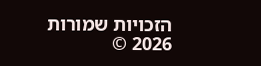הזכויות שמורות 2026 ©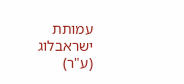עמותת ישראבלוג (ע"ר)